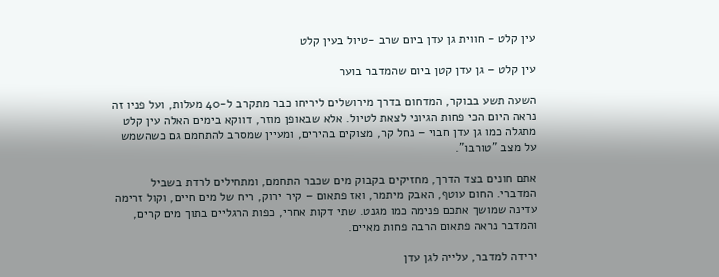עין קלט - חווית גן עדן ביום שרב -טיול בעין קלט

עין קלט – גן עדן קטן ביום שהמדבר בוער

השעה תשע בבוקר, המדחום בדרך מירושלים ליריחו כבר מתקרב ל-40 מעלות, ועל פניו זה נראה היום הכי פחות הגיוני לצאת לטיול. אלא שבאופן מוזר, דווקא בימים האלה עין קלט מתגלה כמו גן עדן חבוי – נחל קר, מצוקים בהירים, ומעיין שמסרב להתחמם גם כשהשמש על מצב "טורבו".

אתם חונים בצד הדרך, מחזיקים בקבוק מים שכבר התחמם, ומתחילים לרדת בשביל המדברי. החום עוטף, האבק מיתמר, ואז פתאום – קיר ירוק, ריח של מים חיים, וקול זרימה עדינה שמושך אתכם פנימה כמו מגנט. שתי דקות אחרי, כפות הרגליים בתוך מים קרים, והמדבר נראה פתאום הרבה פחות מאיים.

ירידה למדבר, עלייה לגן עדן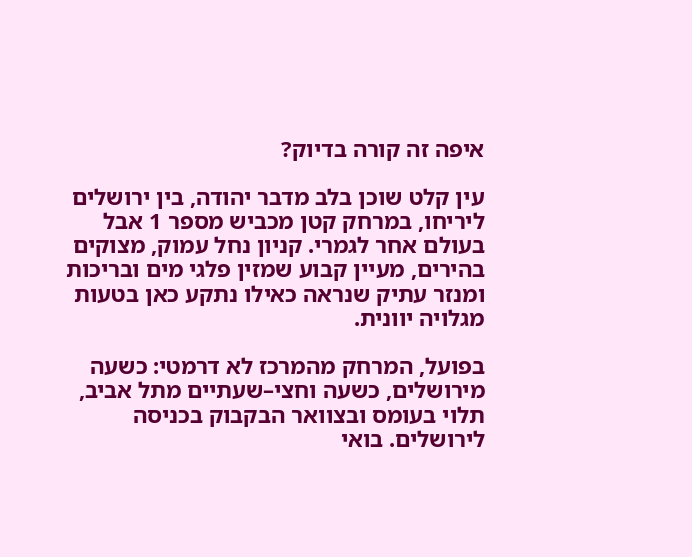איפה זה קורה בדיוק?

עין קלט שוכן בלב מדבר יהודה, בין ירושלים ליריחו, במרחק קטן מכביש מספר 1 אבל בעולם אחר לגמרי. קניון נחל עמוק, מצוקים בהירים, מעיין קבוע שמזין פלגי מים ובריכות ומנזר עתיק שנראה כאילו נתקע כאן בטעות מגלויה יוונית.

בפועל, המרחק מהמרכז לא דרמטי: כשעה מירושלים, כשעה וחצי–שעתיים מתל אביב, תלוי בעומס ובצוואר הבקבוק בכניסה לירושלים. בואי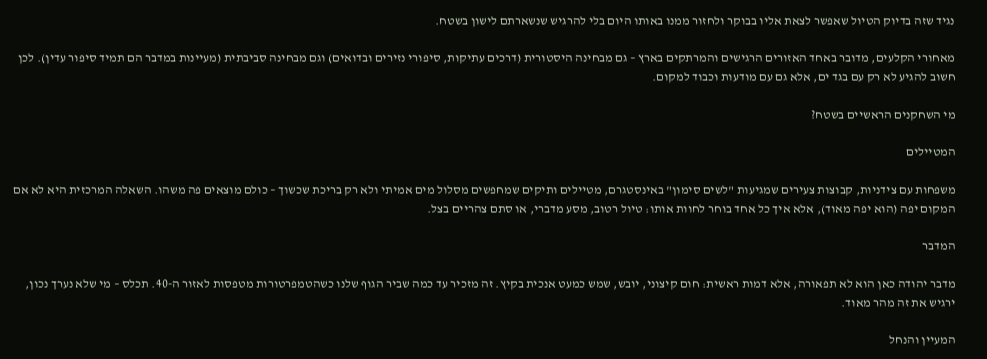נגיד שזה בדיוק הטיול שאפשר לצאת אליו בבוקר ולחזור ממנו באותו היום בלי להרגיש שנשארתם לישון בשטח.

מאחורי הקלעים, מדובר באחד האזורים הרגישים והמרתקים בארץ – גם מבחינה היסטורית (דרכים עתיקות, סיפורי נזירים ובדואים) וגם מבחינה סביבתית (מעיינות במדבר הם תמיד סיפור עדין). לכן חשוב להגיע לא רק עם בגד ים, אלא גם עם מודעות וכבוד למקום.

מי השחקנים הראשיים בשטח?

המטיילים

משפחות עם צידניות, קבוצות צעירים שמגיעות "לשים סימון" באינסטגרם, מטיילים ותיקים שמחפשים מסלול מים אמיתי ולא רק בריכת שכשוך – כולם מוצאים פה משהו. השאלה המרכזית היא לא אם המקום יפה (הוא יפה מאוד), אלא איך כל אחד בוחר לחוות אותו: טיול רטוב, מסע מדברי, או סתם צהריים בצל.

המדבר

מדבר יהודה כאן הוא לא תפאורה, אלא דמות ראשית: חום קיצוני, יובש, שמש כמעט אנכית בקיץ. זה מזכיר עד כמה שביר הגוף שלנו כשהטמפרטורות מטפסות לאזור ה-40. תכלס – מי שלא נערך נכון, ירגיש את זה מהר מאוד.

המעיין והנחל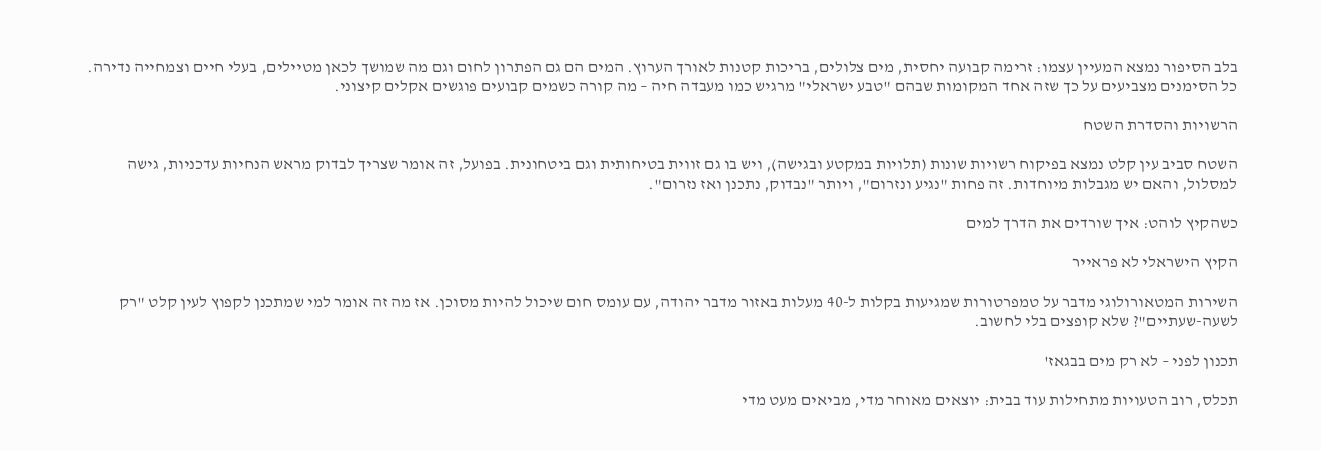בלב הסיפור נמצא המעיין עצמו: זרימה קבועה יחסית, מים צלולים, בריכות קטנות לאורך הערוץ. המים הם גם הפתרון לחום וגם מה שמושך לכאן מטיילים, בעלי חיים וצמחייה נדירה. כל הסימנים מצביעים על כך שזה אחד המקומות שבהם "טבע ישראלי" מרגיש כמו מעבדה חיה – מה קורה כשמים קבועים פוגשים אקלים קיצוני.

הרשויות והסדרת השטח

השטח סביב עין קלט נמצא בפיקוח רשויות שונות (תלויות במקטע ובגישה), ויש בו גם זווית בטיחותית וגם ביטחונית. בפועל, זה אומר שצריך לבדוק מראש הנחיות עדכניות, גישה למסלול, והאם יש מגבלות מיוחדות. זה פחות "נגיע ונזרום", ויותר "נבדוק, נתכנן ואז נזרום".

כשהקיץ לוהט: איך שורדים את הדרך למים

הקיץ הישראלי לא פראייר

השירות המטאורולוגי מדבר על טמפרטורות שמגיעות בקלות ל-40 מעלות באזור מדבר יהודה, עם עומס חום שיכול להיות מסוכן. אז מה זה אומר למי שמתכנן לקפוץ לעין קלט "רק לשעה-שעתיים"? שלא קופצים בלי לחשוב.

תכנון לפני – לא רק מים בבגאז'

תכלס, רוב הטעויות מתחילות עוד בבית: יוצאים מאוחר מדי, מביאים מעט מדי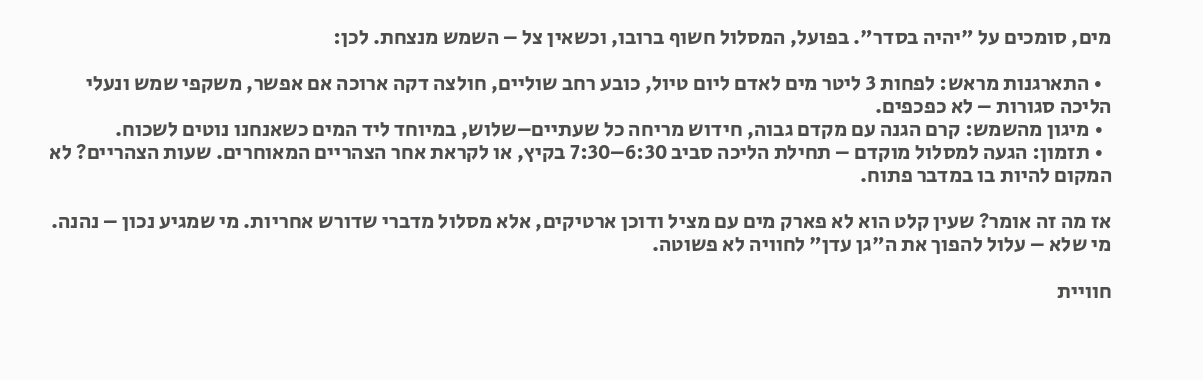מים, סומכים על "יהיה בסדר". בפועל, המסלול חשוף ברובו, וכשאין צל – השמש מנצחת. לכן:

  • התארגנות מראש: לפחות 3 ליטר מים לאדם ליום טיול, כובע רחב שוליים, חולצה דקה ארוכה אם אפשר, משקפי שמש ונעלי הליכה סגורות – לא כפכפים.
  • מיגון מהשמש: קרם הגנה עם מקדם גבוה, חידוש מריחה כל שעתיים–שלוש, במיוחד ליד המים כשאנחנו נוטים לשכוח.
  • תזמון: הגעה למסלול מוקדם – תחילת הליכה סביב 6:30–7:30 בקיץ, או לקראת אחר הצהריים המאוחרים. שעות הצהריים? לא המקום להיות בו במדבר פתוח.

אז מה זה אומר? שעין קלט הוא לא פארק מים עם מציל ודוכן ארטיקים, אלא מסלול מדברי שדורש אחריות. מי שמגיע נכון – נהנה. מי שלא – עלול להפוך את ה"גן עדן" לחוויה לא פשוטה.

חוויית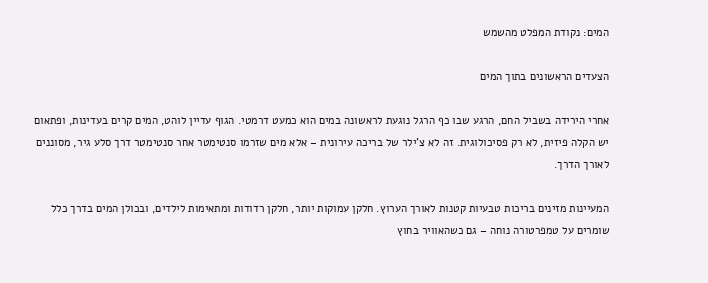המים: נקודת המפלט מהשמש

הצעדים הראשונים בתוך המים

אחרי הירידה בשביל החם, הרגע שבו כף הרגל נוגעת לראשונה במים הוא כמעט דרמטי. הגוף עדיין לוהט, המים קרים בעדינות, ופתאום יש הקלה פיזית, לא רק פסיכולוגית. זה לא צ'ילר של בריכה עירונית – אלא מים שזרמו סנטימטר אחר סנטימטר דרך סלע גיר, מסוננים לאורך הדרך.

המעיינות מזינים בריכות טבעיות קטנות לאורך הערוץ. חלקן עמוקות יותר, חלקן רדודות ומתאימות לילדים, ובכולן המים בדרך כלל שומרים על טמפרטורה נוחה – גם כשהאוויר בחוץ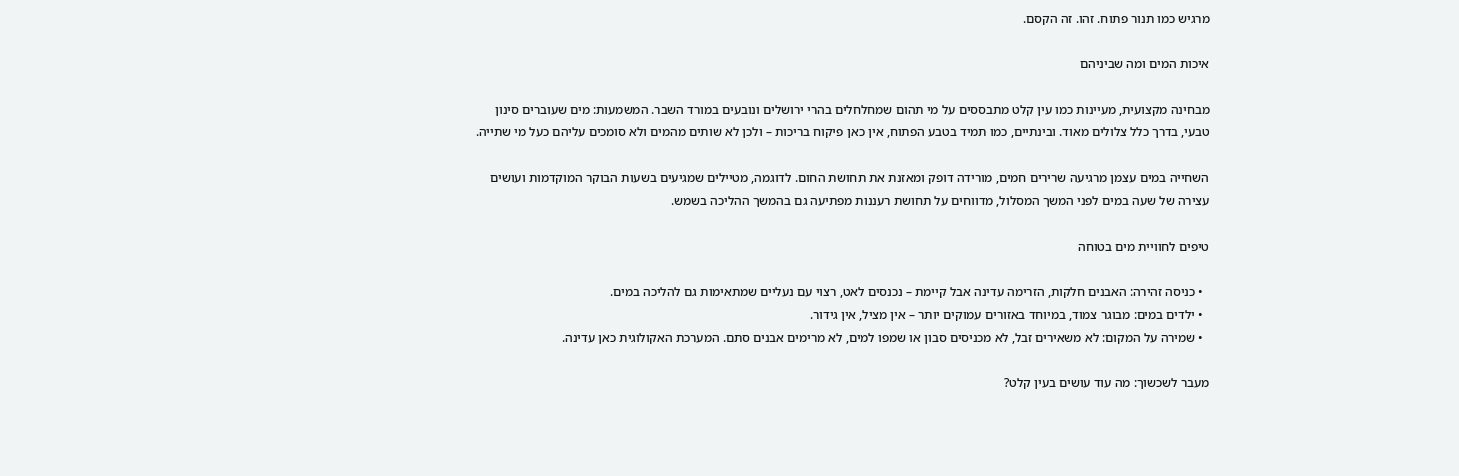מרגיש כמו תנור פתוח. זהו. זה הקסם.

איכות המים ומה שביניהם

מבחינה מקצועית, מעיינות כמו עין קלט מתבססים על מי תהום שמחלחלים בהרי ירושלים ונובעים במורד השבר. המשמעות: מים שעוברים סינון טבעי, בדרך כלל צלולים מאוד. ובינתיים, כמו תמיד בטבע הפתוח, אין כאן פיקוח בריכות – ולכן לא שותים מהמים ולא סומכים עליהם כעל מי שתייה.

השחייה במים עצמן מרגיעה שרירים חמים, מורידה דופק ומאזנת את תחושת החום. לדוגמה, מטיילים שמגיעים בשעות הבוקר המוקדמות ועושים עצירה של שעה במים לפני המשך המסלול, מדווחים על תחושת רעננות מפתיעה גם בהמשך ההליכה בשמש.

טיפים לחוויית מים בטוחה

  • כניסה זהירה: האבנים חלקות, הזרימה עדינה אבל קיימת – נכנסים לאט, רצוי עם נעליים שמתאימות גם להליכה במים.
  • ילדים במים: מבוגר צמוד, במיוחד באזורים עמוקים יותר – אין מציל, אין גידור.
  • שמירה על המקום: לא משאירים זבל, לא מכניסים סבון או שמפו למים, לא מרימים אבנים סתם. המערכת האקולוגית כאן עדינה.

מעבר לשכשוך: מה עוד עושים בעין קלט?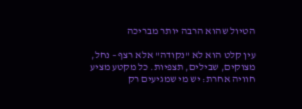הטיול שהוא הרבה יותר מבריכה

עין קלט הוא לא "נקודה" אלא רצף – נחל, מצוקים, שבילים, תצפיות. כל מקטע מציע חוויה אחרת: יש מי שמגיעים רק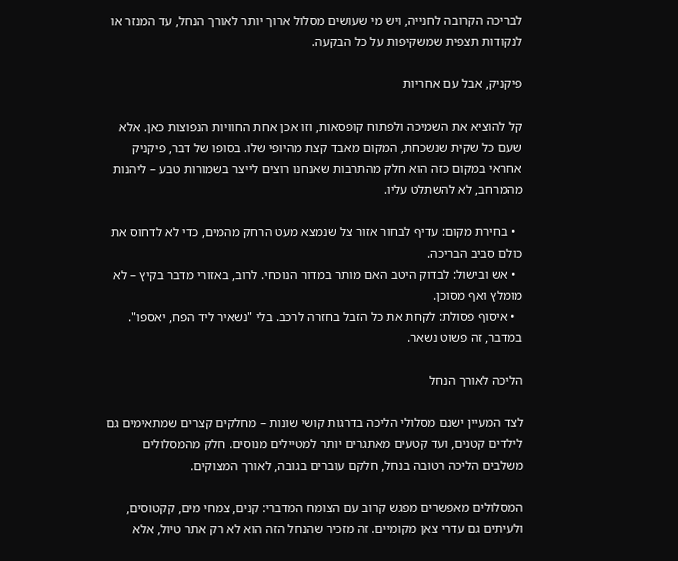לבריכה הקרובה לחנייה, ויש מי שעושים מסלול ארוך יותר לאורך הנחל, עד המנזר או לנקודות תצפית שמשקיפות על כל הבקעה.

פיקניק, אבל עם אחריות

קל להוציא את השמיכה ולפתוח קופסאות, וזו אכן אחת החוויות הנפוצות כאן. אלא שעם כל שקית שנשכחת, המקום מאבד קצת מהיופי שלו. בסופו של דבר, פיקניק אחראי במקום כזה הוא חלק מהתרבות שאנחנו רוצים לייצר בשמורות טבע – ליהנות מהמרחב, לא להשתלט עליו.

  • בחירת מקום: עדיף לבחור אזור צל שנמצא מעט הרחק מהמים, כדי לא לדחוס את כולם סביב הבריכה.
  • אש ובישול: לבדוק היטב האם מותר במדור הנוכחי. לרוב, באזורי מדבר בקיץ – לא מומלץ ואף מסוכן.
  • איסוף פסולת: לקחת את כל הזבל בחזרה לרכב. בלי "נשאיר ליד הפח, יאספו". במדבר, זה פשוט נשאר.

הליכה לאורך הנחל

לצד המעיין ישנם מסלולי הליכה בדרגות קושי שונות – מחלקים קצרים שמתאימים גם לילדים קטנים, ועד קטעים מאתגרים יותר למטיילים מנוסים. חלק מהמסלולים משלבים הליכה רטובה בנחל, חלקם עוברים בגובה, לאורך המצוקים.

המסלולים מאפשרים מפגש קרוב עם הצומח המדברי: קנים, צמחי מים, קקטוסים, ולעיתים גם עדרי צאן מקומיים. זה מזכיר שהנחל הזה הוא לא רק אתר טיול, אלא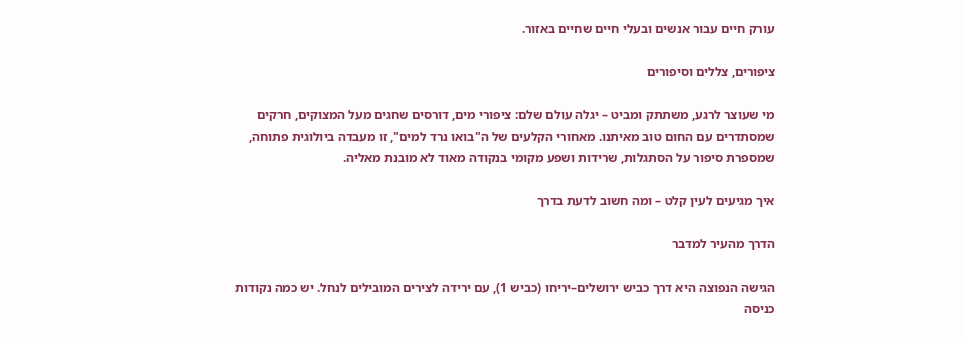עורק חיים עבור אנשים ובעלי חיים שחיים באזור.

ציפורים, צללים וסיפורים

מי שעוצר לרגע, משתתק ומביט – יגלה עולם שלם: ציפורי מים, דורסים שחגים מעל המצוקים, חרקים שמסתדרים עם החום טוב מאיתנו. מאחורי הקלעים של ה"בואו נרד למים", זו מעבדה ביולוגית פתוחה, שמספרת סיפור על הסתגלות, שרידות ושפע מקומי בנקודה מאוד לא מובנת מאליה.

איך מגיעים לעין קלט – ומה חשוב לדעת בדרך

הדרך מהעיר למדבר

הגישה הנפוצה היא דרך כביש ירושלים–יריחו (כביש 1), עם ירידה לצירים המובילים לנחל. יש כמה נקודות כניסה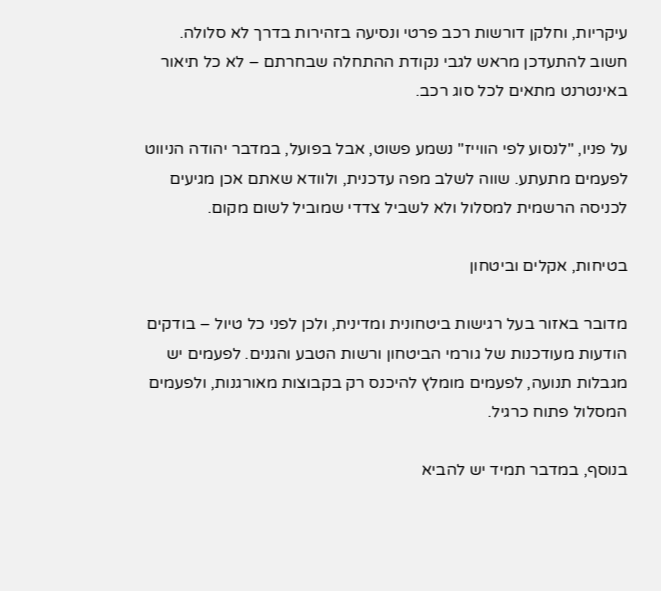עיקריות, וחלקן דורשות רכב פרטי ונסיעה בזהירות בדרך לא סלולה. חשוב להתעדכן מראש לגבי נקודת ההתחלה שבחרתם – לא כל תיאור באינטרנט מתאים לכל סוג רכב.

על פניו, "לנסוע לפי הווייז" נשמע פשוט, אבל בפועל, במדבר יהודה הניווט לפעמים מתעתע. שווה לשלב מפה עדכנית, ולוודא שאתם אכן מגיעים לכניסה הרשמית למסלול ולא לשביל צדדי שמוביל לשום מקום.

בטיחות, אקלים וביטחון

מדובר באזור בעל רגישות ביטחונית ומדינית, ולכן לפני כל טיול – בודקים הודעות מעודכנות של גורמי הביטחון ורשות הטבע והגנים. לפעמים יש מגבלות תנועה, לפעמים מומלץ להיכנס רק בקבוצות מאורגנות, ולפעמים המסלול פתוח כרגיל.

בנוסף, במדבר תמיד יש להביא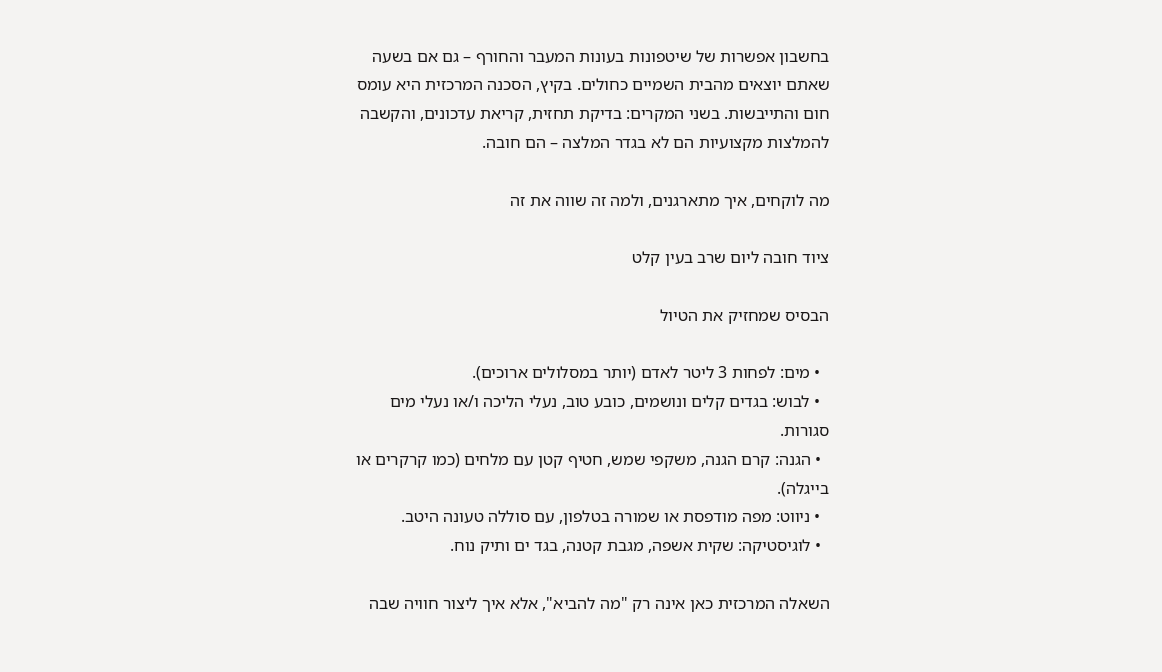בחשבון אפשרות של שיטפונות בעונות המעבר והחורף – גם אם בשעה שאתם יוצאים מהבית השמיים כחולים. בקיץ, הסכנה המרכזית היא עומס חום והתייבשות. בשני המקרים: בדיקת תחזית, קריאת עדכונים, והקשבה להמלצות מקצועיות הם לא בגדר המלצה – הם חובה.

מה לוקחים, איך מתארגנים, ולמה זה שווה את זה

ציוד חובה ליום שרב בעין קלט

הבסיס שמחזיק את הטיול

  • מים: לפחות 3 ליטר לאדם (יותר במסלולים ארוכים).
  • לבוש: בגדים קלים ונושמים, כובע טוב, נעלי הליכה ו/או נעלי מים סגורות.
  • הגנה: קרם הגנה, משקפי שמש, חטיף קטן עם מלחים (כמו קרקרים או בייגלה).
  • ניווט: מפה מודפסת או שמורה בטלפון, עם סוללה טעונה היטב.
  • לוגיסטיקה: שקית אשפה, מגבת קטנה, בגד ים ותיק נוח.

השאלה המרכזית כאן אינה רק "מה להביא", אלא איך ליצור חוויה שבה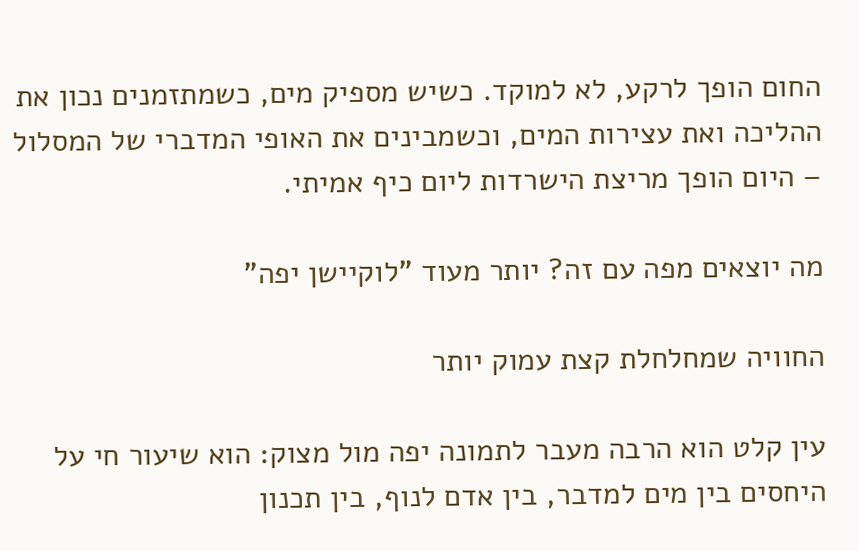החום הופך לרקע, לא למוקד. כשיש מספיק מים, כשמתזמנים נכון את ההליכה ואת עצירות המים, וכשמבינים את האופי המדברי של המסלול – היום הופך מריצת הישרדות ליום כיף אמיתי.

מה יוצאים מפה עם זה? יותר מעוד "לוקיישן יפה"

החוויה שמחלחלת קצת עמוק יותר

עין קלט הוא הרבה מעבר לתמונה יפה מול מצוק: הוא שיעור חי על היחסים בין מים למדבר, בין אדם לנוף, בין תכנון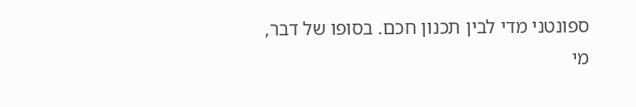ספונטני מדי לבין תכנון חכם. בסופו של דבר, מי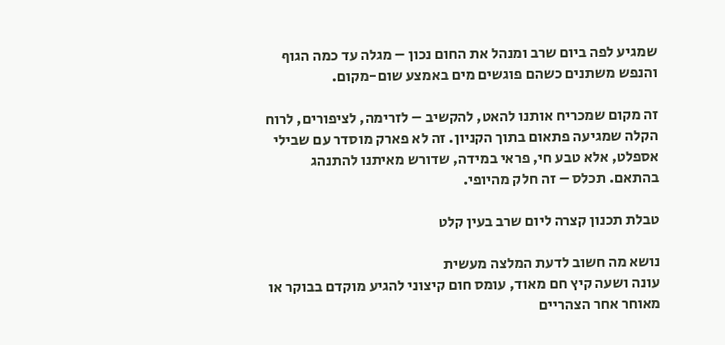שמגיע לפה ביום שרב ומנהל את החום נכון – מגלה עד כמה הגוף והנפש משתנים כשהם פוגשים מים באמצע שום-מקום.

זה מקום שמכריח אותנו להאט, להקשיב – לזרימה, לציפורים, לרוח הקלה שמגיעה פתאום בתוך הקניון. זה לא פארק מוסדר עם שבילי אספלט, אלא טבע חי, פראי במידה, שדורש מאיתנו להתנהג בהתאם. תכלס – זה חלק מהיופי.

טבלת תכנון קצרה ליום שרב בעין קלט

נושא מה חשוב לדעת המלצה מעשית
עונה ושעה קיץ חם מאוד, עומס חום קיצוני להגיע מוקדם בבוקר או מאוחר אחר הצהריים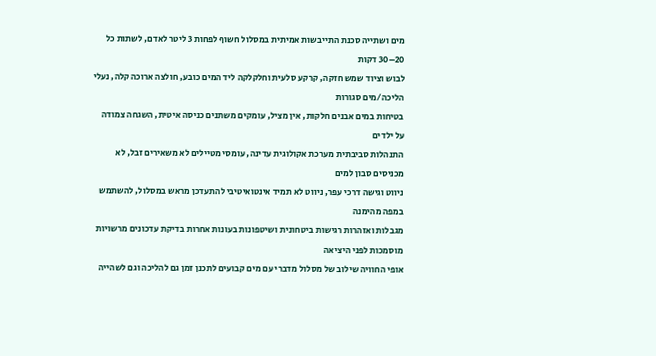מים ושתייה סכנת התייבשות אמיתית במסלול חשוף לפחות 3 ליטר לאדם, לשתות כל 20–30 דקות
לבוש וציוד שמש חזקה, קרקע סלעית וחלקלקה ליד המים כובע, חולצה ארוכה קלה, נעלי הליכה/מים סגורות
בטיחות במים אבנים חלקות, אין מציל, עומקים משתנים כניסה איטית, השגחה צמודה על ילדים
התנהלות סביבתית מערכת אקולוגית עדינה, עומסי מטיילים לא משאירים זבל, לא מכניסים סבון למים
ניווט וגישה דרכי עפר, ניווט לא תמיד אינטואיטיבי להתעדכן מראש במסלול, להשתמש במפה מהימנה
מגבלות ואזהרות רגישות ביטחונית ושיטפונות בעונות אחרות בדיקת עדכונים מרשויות מוסמכות לפני היציאה
אופי החוויה שילוב של מסלול מדברי עם מים קבועים לתכנן זמן גם להליכה וגם לשהייה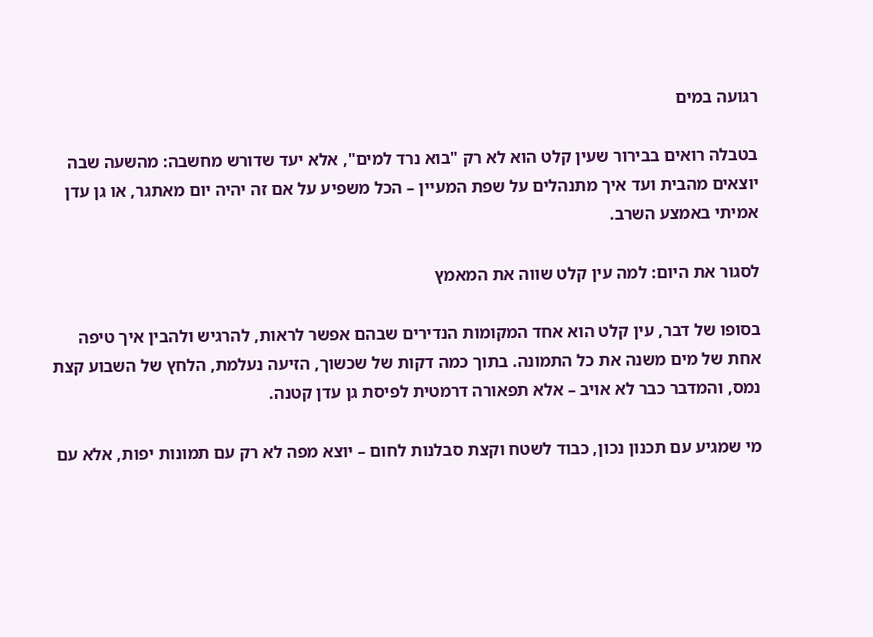רגועה במים

בטבלה רואים בבירור שעין קלט הוא לא רק "בוא נרד למים", אלא יעד שדורש מחשבה: מהשעה שבה יוצאים מהבית ועד איך מתנהלים על שפת המעיין – הכל משפיע על אם זה יהיה יום מאתגר, או גן עדן אמיתי באמצע השרב.

לסגור את היום: למה עין קלט שווה את המאמץ

בסופו של דבר, עין קלט הוא אחד המקומות הנדירים שבהם אפשר לראות, להרגיש ולהבין איך טיפה אחת של מים משנה את כל התמונה. בתוך כמה דקות של שכשוך, הזיעה נעלמת, הלחץ של השבוע קצת נמס, והמדבר כבר לא אויב – אלא תפאורה דרמטית לפיסת גן עדן קטנה.

מי שמגיע עם תכנון נכון, כבוד לשטח וקצת סבלנות לחום – יוצא מפה לא רק עם תמונות יפות, אלא עם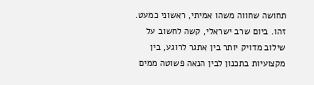תחושה שחווה משהו אמיתי, ראשוני כמעט. זהו. ביום שרב ישראלי, קשה לחשוב על שילוב מדויק יותר בין אתגר לרוגע, בין מקצועיות בתכנון לבין הנאה פשוטה ממים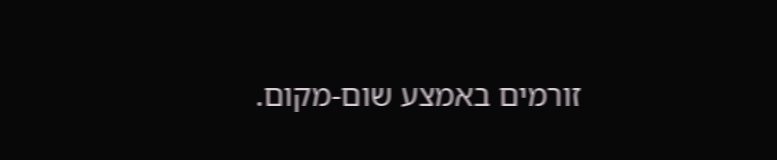זורמים באמצע שום-מקום.